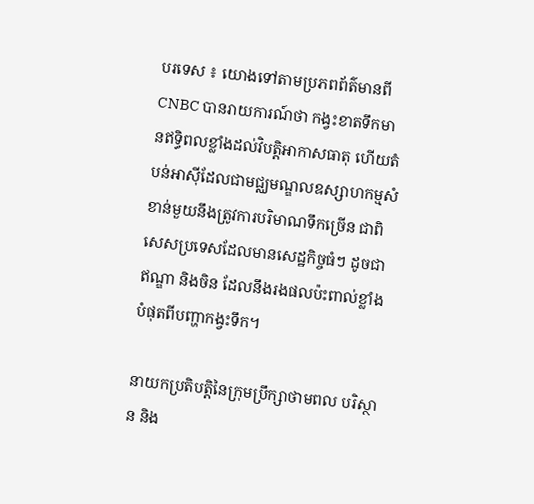បរទេស ៖ យោងទៅតាមប្រភពព័ត៌មានពី CNBC បានរាយការណ៍ថា កង្វះខាតទឹកមានឥទ្ធិពលខ្លាំងដល់វិបត្តិអាកាសធាតុ ហើយតំបន់អាស៊ីដែលជាមជ្ឈមណ្ឌលឧស្សាហកម្មសំខាន់មួយនឹងត្រូវការបរិមាណទឹកច្រើន ជាពិសេសប្រទេសដែលមានសេដ្ឋកិច្ចធំៗ ដូចជា ឥណ្ឌា និងចិន ដែលនឹងរងផលប៉ះពាល់ខ្លាំងបំផុតពីបញ្ហាកង្វះទឹក។

នាយកប្រតិបត្តិនៃក្រុមប្រឹក្សាថាមពល បរិស្ថាន និង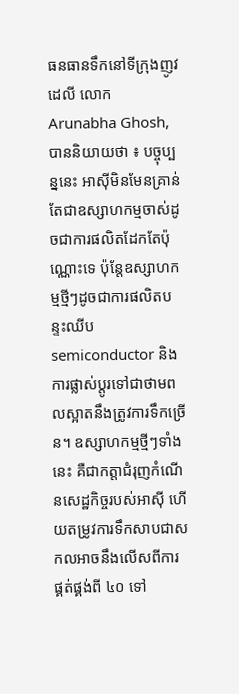ធនធានទឹកនៅទីក្រុងញូវដេលី លោក Arunabha Ghosh, បាននិយាយថា ៖ បច្ចុប្បន្ននេះ អាស៊ីមិនមែនគ្រាន់តែជាឧស្សាហកម្មចាស់ដូចជាការផលិតដែកតែប៉ុណ្ណោះទេ ប៉ុន្តែឧស្សាហកម្មថ្មីៗដូចជាការផលិតបន្ទះឈីប semiconductor និងការផ្លាស់ប្តូរទៅជាថាមពលស្អាតនឹងត្រូវការទឹកច្រើន។ ឧស្សាហកម្មថ្មីៗទាំងនេះ គឺជាកត្តាជំរុញកំណើនសេដ្ឋកិច្ចរបស់អាស៊ី ហើយតម្រូវការទឹកសាបជាសកលអាចនឹងលើសពីការផ្គត់ផ្គង់ពី ៤០ ទៅ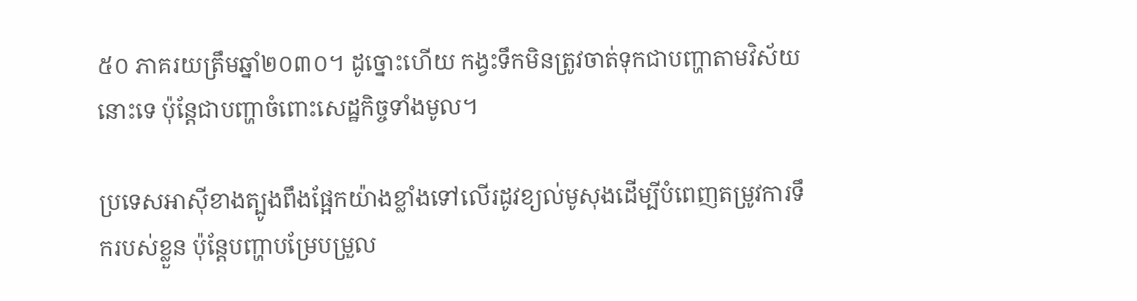៥០ ភាគរយត្រឹមឆ្នាំ២០៣០។ ដូច្នោះហើយ កង្វះទឹកមិនត្រូវចាត់ទុកជាបញ្ហាតាមវិស័យនោះទេ ប៉ុន្តែជាបញ្ហាចំពោះសេដ្ឋកិច្ចទាំងមូល។

ប្រទេសអាស៊ីខាងត្បូងពឹងផ្អែកយ៉ាងខ្លាំងទៅលើរដូវខ្យល់មូសុងដើម្បីបំពេញតម្រូវការទឹករបស់ខ្លួន ប៉ុន្តែបញ្ហាបម្រែបម្រួល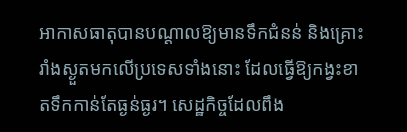អាកាសធាតុបានបណ្តាលឱ្យមានទឹកជំនន់ និងគ្រោះរាំងស្ងួតមកលើប្រទេសទាំងនោះ ដែលធ្វើឱ្យកង្វះខាតទឹកកាន់តែធ្ងន់ធ្ងរ។ សេដ្ឋកិច្ចដែលពឹង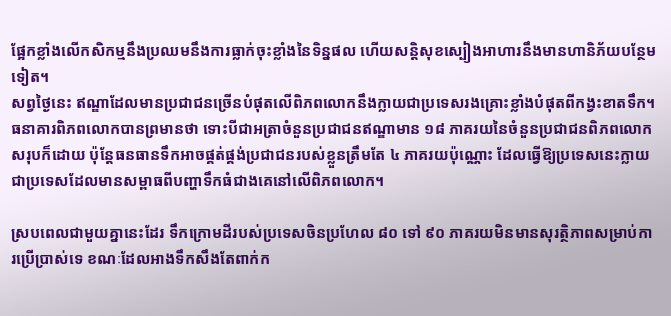ផ្អែកខ្លាំងលើកសិកម្មនឹងប្រឈមនឹងការធ្លាក់ចុះខ្លាំងនៃទិន្នផល ហើយសន្តិសុខស្បៀងអាហារនឹងមានហានិភ័យបន្ថែមទៀត។
សព្វថ្ងៃនេះ ឥណ្ឌាដែលមានប្រជាជនច្រើនបំផុតលើពិភពលោកនឹងក្លាយជាប្រទេសរងគ្រោះខ្លាំងបំផុតពីកង្វះខាតទឹក។ ធនាគារពិភពលោកបានព្រមានថា ទោះបីជាអត្រាចំនួនប្រជាជនឥណ្ឌាមាន ១៨ ភាគរយនៃចំនួនប្រជាជនពិភពលោកសរុបក៏ដោយ ប៉ុន្តែធនធានទឹកអាចផ្គត់ផ្គង់ប្រជាជនរបស់ខ្លួនត្រឹមតែ ៤ ភាគរយប៉ុណ្ណោះ ដែលធ្វើឱ្យប្រទេសនេះក្លាយជាប្រទេសដែលមានសម្ពាធពីបញ្ហាទឹកធំជាងគេនៅលើពិភពលោក។

ស្របពេលជាមួយគ្នានេះដែរ ទឹកក្រោមដីរបស់ប្រទេសចិនប្រហែល ៨០ ទៅ ៩០ ភាគរយមិនមានសុរត្ថិភាពសម្រាប់ការប្រើប្រាស់ទេ ខណៈដែលអាងទឹកសឹងតែពាក់ក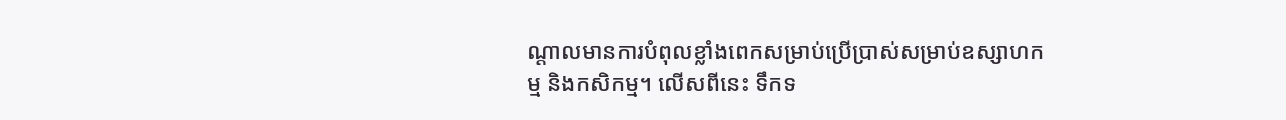ណ្តាលមានការបំពុលខ្លាំងពេកសម្រាប់ប្រើប្រាស់សម្រាប់ឧស្សាហកម្ម និងកសិកម្ម។ លើសពីនេះ ទឹកទ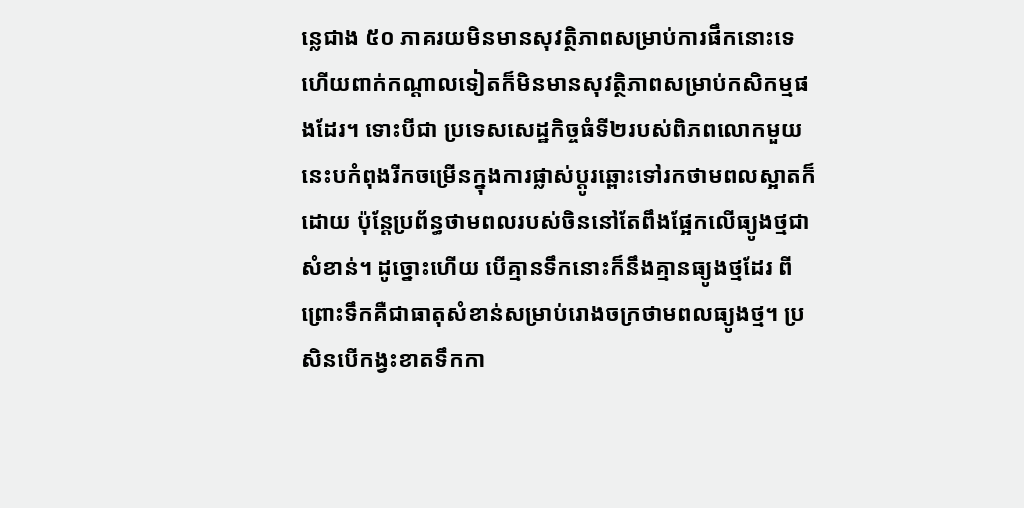ន្លេជាង ៥០ ភាគរយមិនមានសុវត្ថិភាពសម្រាប់ការផឹកនោះទេ ហើយពាក់កណ្តាលទៀតក៏មិនមានសុវត្ថិភាពសម្រាប់កសិកម្មផងដែរ។ ទោះបីជា ប្រទេសសេដ្ឋកិច្ចធំទី២របស់ពិភពលោកមួយនេះបកំពុងរីកចម្រើនក្នុងការផ្លាស់ប្តូរឆ្ពោះទៅរកថាមពលស្អាតក៏ដោយ ប៉ុន្តែប្រព័ន្ធថាមពលរបស់ចិននៅតែពឹងផ្អែកលើធ្យូងថ្មជាសំខាន់។ ដូច្នោះហើយ បើគ្មានទឹកនោះក៏នឹងគ្មានធ្យូងថ្មដែរ ពីព្រោះទឹកគឺជាធាតុសំខាន់សម្រាប់រោងចក្រថាមពលធ្យូងថ្ម។ ប្រសិនបើកង្វះខាតទឹកកា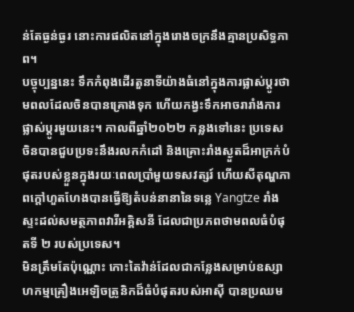ន់តែធ្ងន់ធ្ងរ នោះការផលិតនៅក្នុងរោងចក្រនឹងគ្មានប្រសិទ្ធភាព។
បច្ចុប្បន្ននេះ ទឹកកំពុងដើរតួនាទីយ៉ាងធំនៅក្នុងការផ្លាស់ប្តូរថាមពលដែលចិនបានគ្រោងទុក ហើយកង្វះទឹកអាចរារាំងការផ្លាស់ប្តូរមួយនេះ។ កាលពីឆ្នាំ២០២២ កន្លងទៅនេះ ប្រទេសចិនបានជួបប្រទះនឹងរលកកំដៅ និងគ្រោះរាំងស្ងួតដ៏អាក្រក់បំផុតរបស់ខ្លួនក្នុងរយៈពេលប្រាំមួយទសវត្សរ៍ ហើយសីតុណ្ហភាពក្តៅហួតហែងបានធ្វើឱ្យតំបន់នានានៃទន្លេ Yangtze រាំងស្ទះដល់សមត្ថភាពវារីអគ្គិសនី ដែលជាប្រភពថាមពលធំបំផុតទី ២ របស់ប្រទេស។
មិនត្រឹមតែប៉ុណ្ណោះ កោះតៃវ៉ាន់ដែលជាកន្លែងសម្រាប់ឧស្សាហកម្មគ្រឿងអេឡិចត្រូនិកដ៏ធំបំផុតរបស់អាស៊ី បានប្រឈម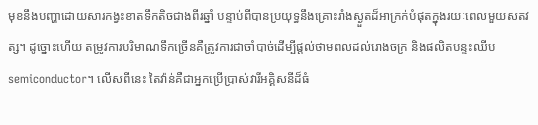មុខនឹងបញ្ហាដោយសារកង្វះខាតទឹកតិចជាងពីរឆ្នាំ បន្ទាប់ពីបានប្រយុទ្ធនឹងគ្រោះរាំងស្ងួតដ៏អាក្រក់បំផុតក្នុងរយៈពេលមួយសតវត្ស។ ដូច្នោះហើយ តម្រូវការបរិមាណទឹកច្រើនគឺត្រូវការជាចាំបាច់ដើម្បីផ្តល់ថាមពលដល់រោងចក្រ និងផលិតបន្ទះឈីប semiconductor។ លើសពីនេះ តៃវ៉ាន់គឺជាអ្នកប្រើប្រាស់វារីអគ្គិសនីដ៏ធំ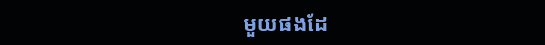មួយផងដែ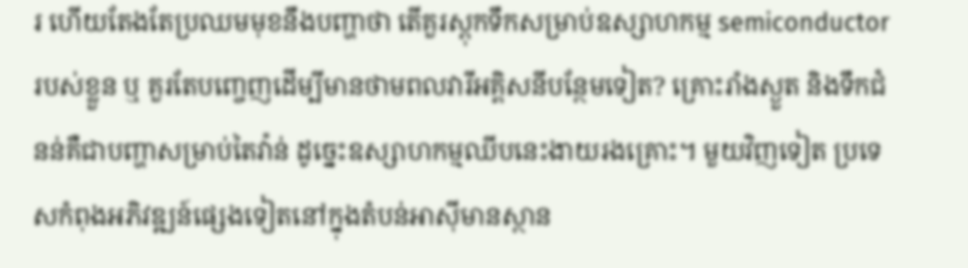រ ហើយតែងតែប្រឈមមុខនឹងបញ្ហាថា តើគួរស្តុកទឹកសម្រាប់ឧស្សាហកម្ម semiconductor របស់ខ្លួន ឬ គួរតែបញ្ចេញដើម្បីមានថាមពលវារីអគ្គិសនីបន្ថែមទៀត? គ្រោះរាំងស្ងួត និងទឹកជំនន់គឺជាបញ្ហាសម្រាប់តៃវ៉ាន់ ដូច្នេះឧស្សាហកម្មឈីបនេះងាយរងគ្រោះ។ មួយវិញទៀត ប្រទេសកំពុងអភិវឌ្ឍន៍ផ្សេងទៀតនៅក្នុងតំបន់អាស៊ីមានស្ថាន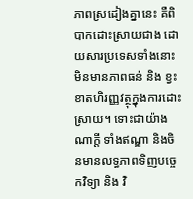ភាពស្រដៀងគ្នានេះ គឺពិបាកដោះស្រាយជាង ដោយសារប្រទេសទាំងនោះមិនមានភាពធន់ និង ខ្វះខាតហិរញ្ញវត្ថុក្នុងការដោះស្រាយ។ ទោះជាយ៉ាងណាក្តី ទាំងឥណ្ឌា និងចិនមានលទ្ធភាពទិញបច្ចេកវិទ្យា និង វិ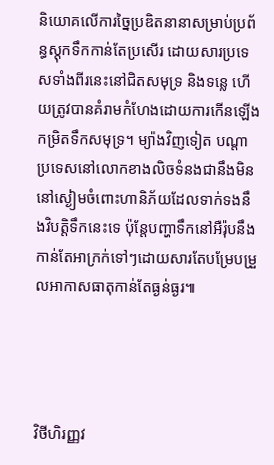និយោគលើការច្នៃប្រឌិតនានាសម្រាប់ប្រព័ន្ធស្តុកទឹកកាន់តែប្រសើរ ដោយសារប្រទេសទាំងពីរនេះនៅជិតសមុទ្រ និងទន្លេ ហើយត្រូវបានគំរាមកំហែងដោយការកើនឡើងកម្រិតទឹកសមុទ្រ។ ម្យ៉ាងវិញទៀត បណ្តាប្រទេសនៅលោកខាងលិចទំនងជានឹងមិននៅស្ងៀមចំពោះហានិភ័យដែលទាក់ទងនឹងវិបត្តិទឹកនេះទេ ប៉ុន្តែបញ្ហាទឹកនៅអឺរ៉ុបនឹងកាន់តែអាក្រក់ទៅៗដោយសារតែបម្រែបម្រួលអាកាសធាតុកាន់តែធ្ងន់ធ្ងរ៕




វិថីហិរញ្ញវ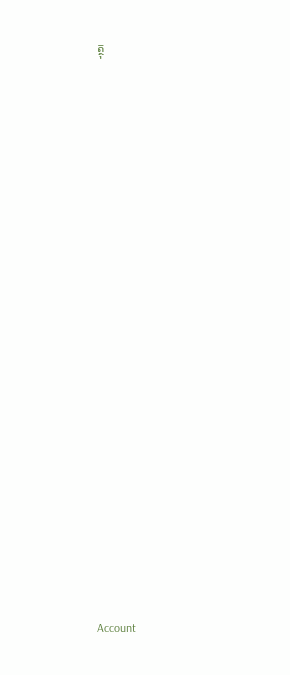ត្ថុ























Account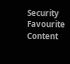Security
Favourite Content